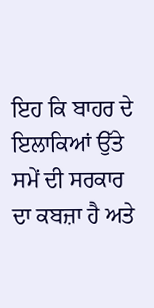ਇਹ ਕਿ ਬਾਹਰ ਦੇ ਇਲਾਕਿਆਂ ਉੱਤੇ ਸਮੇਂ ਦੀ ਸਰਕਾਰ ਦਾ ਕਬਜ਼ਾ ਹੈ ਅਤੇ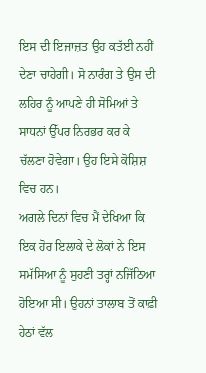ਇਸ ਦੀ ਇਜਾਜ਼ਤ ਉਹ ਕਤੱਈ ਨਹੀਂ ਦੇਣਾ ਚਾਹੇਗੀ। ਸੋ ਨਾਰੰਗ ਤੇ ਉਸ ਦੀ ਲਹਿਰ ਨੂੰ ਆਪਣੇ ਹੀ ਸੋਮਿਆਂ ਤੇ ਸਾਧਨਾਂ ਉੱਪਰ ਨਿਰਭਰ ਕਰ ਕੇ ਚੱਲਣਾ ਹੋਵੇਗਾ। ਉਹ ਇਸੇ ਕੋਸ਼ਿਸ਼ ਵਿਚ ਹਨ।
ਅਗਲੇ ਦਿਨਾਂ ਵਿਚ ਮੈਂ ਦੇਖਿਆ ਕਿ ਇਕ ਹੋਰ ਇਲਾਕੇ ਦੇ ਲੋਕਾਂ ਨੇ ਇਸ ਸਮੱਸਿਆ ਨੂੰ ਸੁਹਣੀ ਤਰ੍ਹਾਂ ਨਜਿੱਠਿਆ ਹੋਇਆ ਸੀ। ਉਹਨਾਂ ਤਾਲਾਬ ਤੋਂ ਕਾਫ਼ੀ ਹੇਠਾਂ ਵੱਲ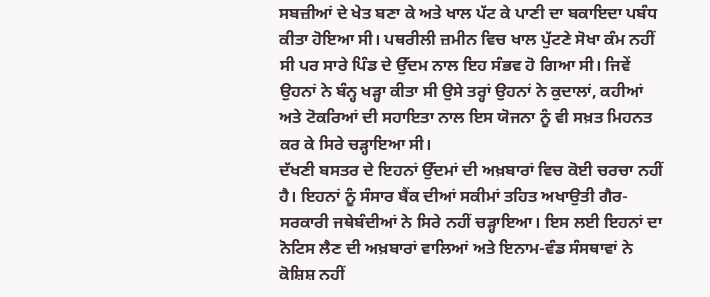ਸਬਜ਼ੀਆਂ ਦੇ ਖੇਤ ਬਣਾ ਕੇ ਅਤੇ ਖਾਲ ਪੱਟ ਕੇ ਪਾਣੀ ਦਾ ਬਕਾਇਦਾ ਪਬੰਧ ਕੀਤਾ ਹੋਇਆ ਸੀ। ਪਥਰੀਲੀ ਜ਼ਮੀਨ ਵਿਚ ਖਾਲ ਪੁੱਟਣੇ ਸੋਖਾ ਕੰਮ ਨਹੀਂ ਸੀ ਪਰ ਸਾਰੇ ਪਿੰਡ ਦੇ ਉੱਦਮ ਨਾਲ ਇਹ ਸੰਭਵ ਹੋ ਗਿਆ ਸੀ। ਜਿਵੇਂ ਉਹਨਾਂ ਨੇ ਬੰਨ੍ਹ ਖੜ੍ਹਾ ਕੀਤਾ ਸੀ ਉਸੇ ਤਰ੍ਹਾਂ ਉਹਨਾਂ ਨੇ ਕੁਦਾਲਾਂ, ਕਹੀਆਂ ਅਤੇ ਟੋਕਰਿਆਂ ਦੀ ਸਹਾਇਤਾ ਨਾਲ ਇਸ ਯੋਜਨਾ ਨੂੰ ਵੀ ਸਖ਼ਤ ਮਿਹਨਤ ਕਰ ਕੇ ਸਿਰੇ ਚੜ੍ਹਾਇਆ ਸੀ।
ਦੱਖਣੀ ਬਸਤਰ ਦੇ ਇਹਨਾਂ ਉੱਦਮਾਂ ਦੀ ਅਖ਼ਬਾਰਾਂ ਵਿਚ ਕੋਈ ਚਰਚਾ ਨਹੀਂ ਹੈ। ਇਹਨਾਂ ਨੂੰ ਸੰਸਾਰ ਬੈਂਕ ਦੀਆਂ ਸਕੀਮਾਂ ਤਹਿਤ ਅਖਾਉਤੀ ਗੈਰ-ਸਰਕਾਰੀ ਜਥੇਬੰਦੀਆਂ ਨੇ ਸਿਰੇ ਨਹੀਂ ਚੜ੍ਹਾਇਆ। ਇਸ ਲਈ ਇਹਨਾਂ ਦਾ ਨੋਟਿਸ ਲੈਣ ਦੀ ਅਖ਼ਬਾਰਾਂ ਵਾਲਿਆਂ ਅਤੇ ਇਨਾਮ-ਵੰਡ ਸੰਸਥਾਵਾਂ ਨੇ ਕੋਸ਼ਿਸ਼ ਨਹੀਂ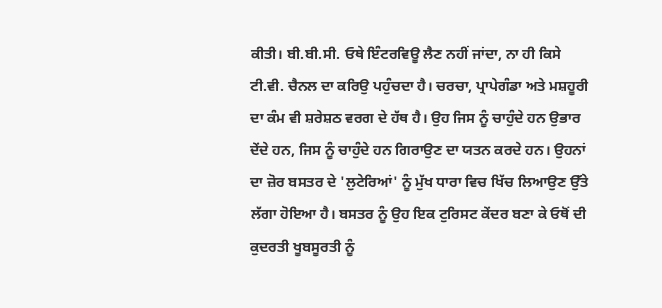ਕੀਤੀ। ਬੀ.ਬੀ.ਸੀ. ਓਥੇ ਇੰਟਰਵਿਊ ਲੈਣ ਨਹੀਂ ਜਾਂਦਾ, ਨਾ ਹੀ ਕਿਸੇ ਟੀ.ਵੀ. ਚੈਨਲ ਦਾ ਕਰਿਉ ਪਹੁੰਚਦਾ ਹੈ। ਚਰਚਾ, ਪ੍ਰਾਪੇਗੰਡਾ ਅਤੇ ਮਸ਼ਹੂਰੀ ਦਾ ਕੰਮ ਵੀ ਸ਼ਰੇਸ਼ਠ ਵਰਗ ਦੇ ਹੱਥ ਹੈ। ਉਹ ਜਿਸ ਨੂੰ ਚਾਹੁੰਦੇ ਹਨ ਉਭਾਰ ਦੇਂਦੇ ਹਨ, ਜਿਸ ਨੂੰ ਚਾਹੁੰਦੇ ਹਨ ਗਿਰਾਉਣ ਦਾ ਯਤਨ ਕਰਦੇ ਹਨ। ਉਹਨਾਂ ਦਾ ਜ਼ੋਰ ਬਸਤਰ ਦੇ 'ਲੁਟੇਰਿਆਂ' ਨੂੰ ਮੁੱਖ ਧਾਰਾ ਵਿਚ ਖਿੱਚ ਲਿਆਉਣ ਉੱਤੇ ਲੱਗਾ ਹੋਇਆ ਹੈ। ਬਸਤਰ ਨੂੰ ਉਹ ਇਕ ਟੁਰਿਸਟ ਕੇਂਦਰ ਬਣਾ ਕੇ ਓਥੋਂ ਦੀ ਕੁਦਰਤੀ ਖੂਬਸੂਰਤੀ ਨੂੰ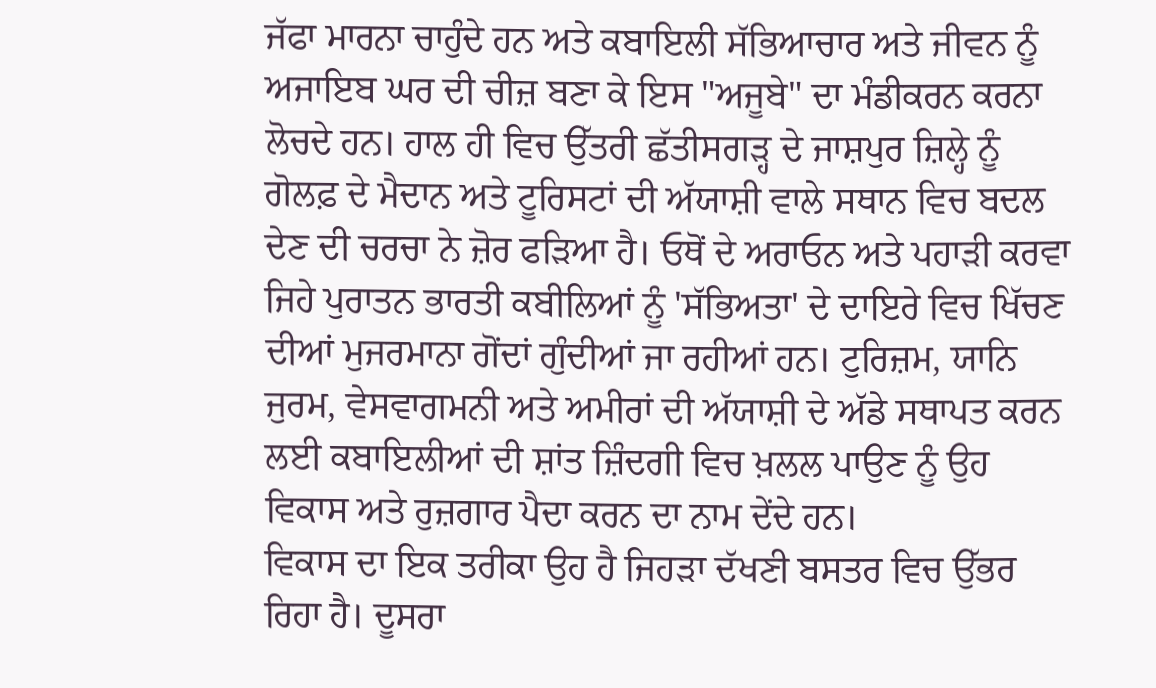ਜੱਫਾ ਮਾਰਨਾ ਚਾਹੁੰਦੇ ਹਨ ਅਤੇ ਕਬਾਇਲੀ ਸੱਭਿਆਚਾਰ ਅਤੇ ਜੀਵਨ ਨੂੰ ਅਜਾਇਬ ਘਰ ਦੀ ਚੀਜ਼ ਬਣਾ ਕੇ ਇਸ "ਅਜੂਬੇ" ਦਾ ਮੰਡੀਕਰਨ ਕਰਨਾ ਲੋਚਦੇ ਹਨ। ਹਾਲ ਹੀ ਵਿਚ ਉੱਤਰੀ ਛੱਤੀਸਗੜ੍ਹ ਦੇ ਜਾਸ਼ਪੁਰ ਜ਼ਿਲ੍ਹੇ ਨੂੰ ਗੋਲਫ਼ ਦੇ ਮੈਦਾਨ ਅਤੇ ਟੂਰਿਸਟਾਂ ਦੀ ਅੱਯਾਸ਼ੀ ਵਾਲੇ ਸਥਾਨ ਵਿਚ ਬਦਲ ਦੇਣ ਦੀ ਚਰਚਾ ਨੇ ਜ਼ੋਰ ਫੜਿਆ ਹੈ। ਓਥੋਂ ਦੇ ਅਰਾਓਨ ਅਤੇ ਪਹਾੜੀ ਕਰਵਾ ਜਿਹੇ ਪੁਰਾਤਨ ਭਾਰਤੀ ਕਬੀਲਿਆਂ ਨੂੰ 'ਸੱਭਿਅਤਾ' ਦੇ ਦਾਇਰੇ ਵਿਚ ਖਿੱਚਣ ਦੀਆਂ ਮੁਜਰਮਾਨਾ ਗੋਂਦਾਂ ਗੁੰਦੀਆਂ ਜਾ ਰਹੀਆਂ ਹਨ। ਟੁਰਿਜ਼ਮ, ਯਾਨਿ ਜੁਰਮ, ਵੇਸਵਾਗਮਨੀ ਅਤੇ ਅਮੀਰਾਂ ਦੀ ਅੱਯਾਸ਼ੀ ਦੇ ਅੱਡੇ ਸਥਾਪਤ ਕਰਨ ਲਈ ਕਬਾਇਲੀਆਂ ਦੀ ਸ਼ਾਂਤ ਜ਼ਿੰਦਗੀ ਵਿਚ ਖ਼ਲਲ ਪਾਉਣ ਨੂੰ ਉਹ ਵਿਕਾਸ ਅਤੇ ਰੁਜ਼ਗਾਰ ਪੈਦਾ ਕਰਨ ਦਾ ਨਾਮ ਦੇਂਦੇ ਹਨ।
ਵਿਕਾਸ ਦਾ ਇਕ ਤਰੀਕਾ ਉਹ ਹੈ ਜਿਹੜਾ ਦੱਖਣੀ ਬਸਤਰ ਵਿਚ ਉੱਭਰ ਰਿਹਾ ਹੈ। ਦੂਸਰਾ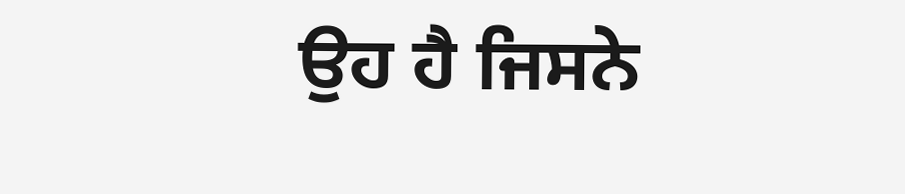ਉਹ ਹੈ ਜਿਸਨੇ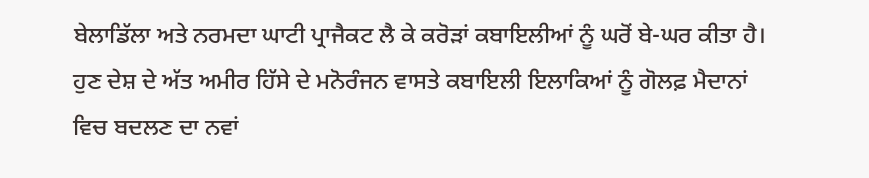ਬੇਲਾਡਿੱਲਾ ਅਤੇ ਨਰਮਦਾ ਘਾਟੀ ਪ੍ਰਾਜੈਕਟ ਲੈ ਕੇ ਕਰੋੜਾਂ ਕਬਾਇਲੀਆਂ ਨੂੰ ਘਰੋਂ ਬੇ-ਘਰ ਕੀਤਾ ਹੈ। ਹੁਣ ਦੇਸ਼ ਦੇ ਅੱਤ ਅਮੀਰ ਹਿੱਸੇ ਦੇ ਮਨੋਰੰਜਨ ਵਾਸਤੇ ਕਬਾਇਲੀ ਇਲਾਕਿਆਂ ਨੂੰ ਗੋਲਫ਼ ਮੈਦਾਨਾਂ ਵਿਚ ਬਦਲਣ ਦਾ ਨਵਾਂ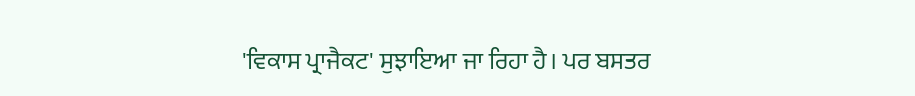'ਵਿਕਾਸ ਪ੍ਰਾਜੈਕਟ' ਸੁਝਾਇਆ ਜਾ ਰਿਹਾ ਹੈ। ਪਰ ਬਸਤਰ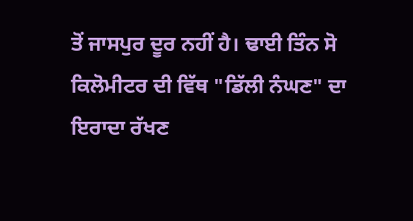ਤੋਂ ਜਾਸਪੁਰ ਦੂਰ ਨਹੀਂ ਹੈ। ਢਾਈ ਤਿੰਨ ਸੋ ਕਿਲੋਮੀਟਰ ਦੀ ਵਿੱਥ "ਡਿੱਲੀ ਨੰਘਣ" ਦਾ ਇਰਾਦਾ ਰੱਖਣ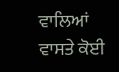ਵਾਲਿਆਂ ਵਾਸਤੇ ਕੋਈ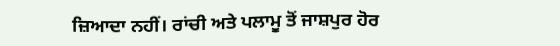ਜ਼ਿਆਦਾ ਨਹੀਂ। ਰਾਂਚੀ ਅਤੇ ਪਲਾਮੂ ਤੋਂ ਜਾਸ਼ਪੁਰ ਹੋਰ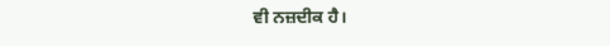ਵੀ ਨਜ਼ਦੀਕ ਹੈ।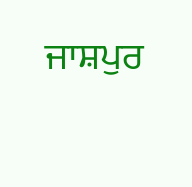ਜਾਸ਼ਪੁਰ